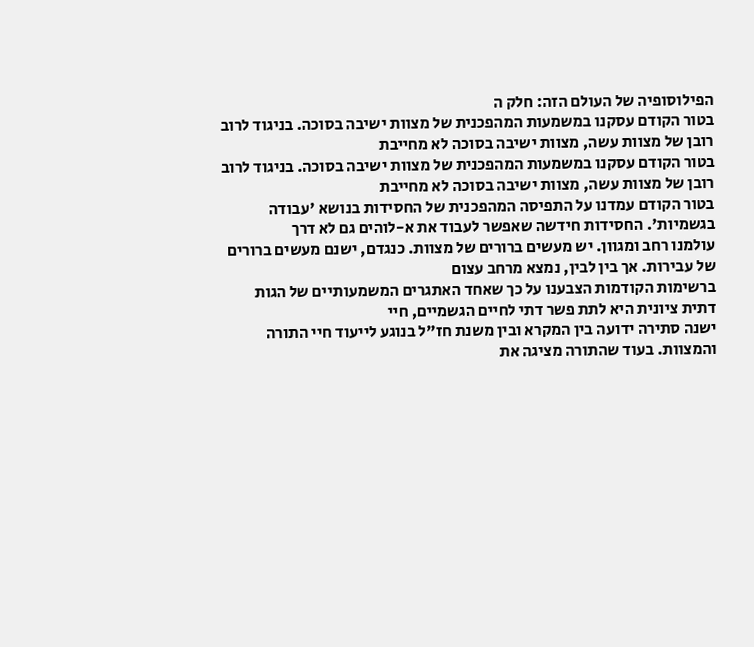הפילוסופיה של העולם הזה: חלק ה
בטור הקודם עסקנו במשמעות המהפכנית של מצוות ישיבה בסוכה. בניגוד לרוב רובן של מצוות עשה, מצוות ישיבה בסוכה לא מחייבת
בטור הקודם עסקנו במשמעות המהפכנית של מצוות ישיבה בסוכה. בניגוד לרוב רובן של מצוות עשה, מצוות ישיבה בסוכה לא מחייבת
בטור הקודם עמדנו על התפיסה המהפכנית של החסידות בנושא 'עבודה בגשמיות'. החסידות חידשה שאפשר לעבוד את א-לוהים גם לא דרך
עולמנו רחב ומגוון. יש מעשים ברורים של מצוות. כנגדם, ישנם מעשים ברורים של עבירות. אך בין לבין, נמצא מרחב עצום
ברשימות הקודמות הצבענו על כך שאחד האתגרים המשמעותיים של הגות דתית ציונית היא לתת פשר דתי לחיים הגשמיים, חיי
ישנה סתירה ידועה בין המקרא ובין משנת חז"ל בנוגע לייעוד חיי התורה והמצוות. בעוד שהתורה מציגה את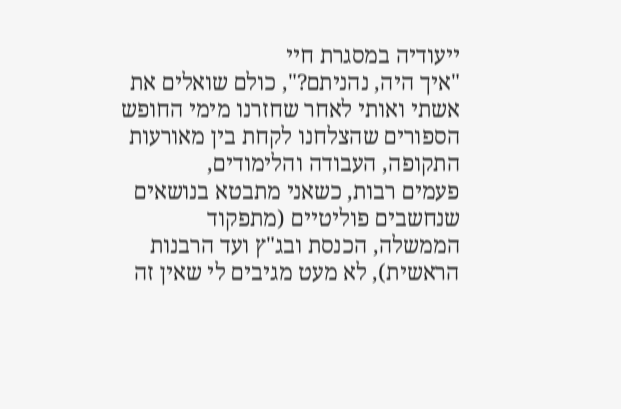ייעודיה במסגרת חיי
"איך היה, נהניתם?", כולם שואלים את אשתי ואותי לאחר שחזרנו מימי החופש הספורים שהצלחנו לקחת בין מאורעות התקופה, העבודה והלימודים,
פעמים רבות, כשאני מתבטא בנושאים שנחשבים פוליטיים (מתפקוד הממשלה, הכנסת ובג"ץ ועד הרבנות הראשית), לא מעט מגיבים לי שאין זה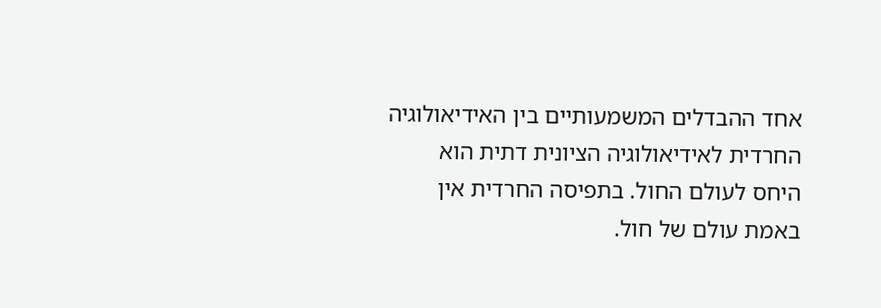אחד ההבדלים המשמעותיים בין האידיאולוגיה החרדית לאידיאולוגיה הציונית דתית הוא היחס לעולם החול. בתפיסה החרדית אין באמת עולם של חול.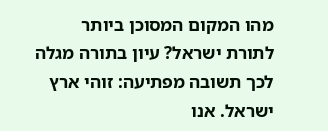מהו המקום המסוכן ביותר לתורת ישראל? עיון בתורה מגלה לכך תשובה מפתיעה: זוהי ארץ ישראל. אנו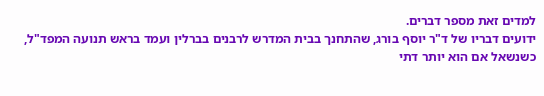למדים זאת מספר דברים.
ידועים דבריו של ד"ר יוסף בורג, שהתחנך בבית המדרש לרבנים בברלין ועמד בראש תנועה המפד"ל, כשנשאל אם הוא יותר דתי